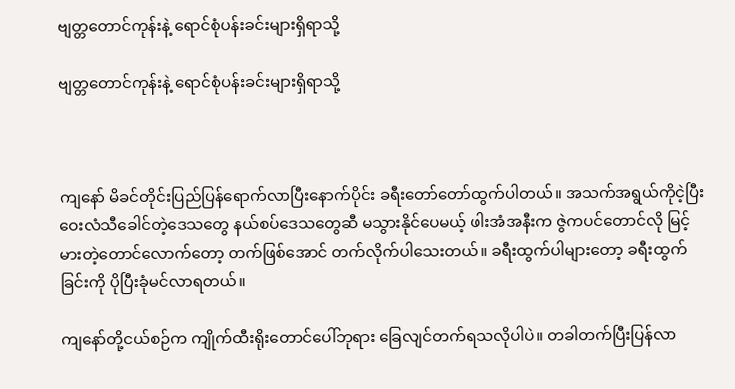ဗျတ္တတောင်ကုန်းနဲ့ ရောင်စုံပန်းခင်းများရှိရာသို့

ဗျတ္တတောင်ကုန်းနဲ့ ရောင်စုံပန်းခင်းများရှိရာသို့



ကျနော် မိခင်တိုင်းပြည်ပြန်ရောက်လာပြီးနောက်ပိုင်း ခရီးတော်တော်ထွက်ပါတယ်။ အသက်အရွယ်ကိုငဲ့ပြီး ဝေးလံသီခေါင်တဲ့ဒေသတွေ နယ်စပ်ဒေသတွေဆီ မသွားနိုင်ပေမယ့် ဖါးအံအနီးက ဇွဲကပင်တောင်လို မြင့်မားတဲ့တောင်လောက်တော့ တက်ဖြစ်အောင် တက်လိုက်ပါသေးတယ်။ ခရီးထွက်ပါများတော့ ခရီးထွက်ခြင်းကို ပိုပြီးခုံမင်လာရတယ်။

ကျနော်တို့ငယ်စဉ်က ကျိုက်ထီးရိုးတောင်ပေါ်ဘုရား ခြေလျင်တက်ရသလိုပါပဲ။ တခါတက်ပြီးပြန်လာ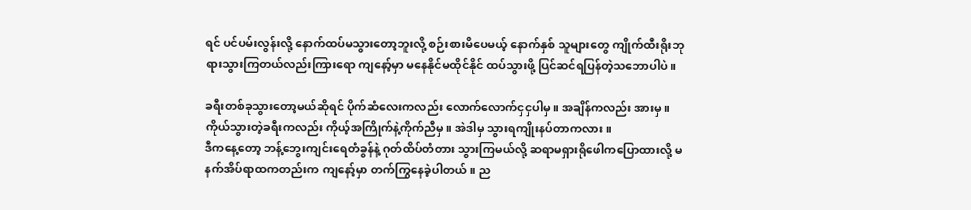ရင် ပင်ပမ်းလွန်းလို့ နောက်ထပ်မသွားတော့ဘူးလို့ စဉ်းစားမိပေမယ့် နောက်နှစ် သူများတွေ ကျိုက်ထီးရိုးဘုရားသွားကြတယ်လည်းကြားရော ကျနော့်မှာ မနေနိုင်မထိုင်နိုင် ထပ်သွားဖို့ ပြင်ဆင်ရပြန်တဲ့သဘောပါပဲ။

ခရီးတစ်ခုသွားတော့မယ်ဆိုရင် ပိုက်ဆံလေးကလည်း လောက်လောက်ငှငှပါမှ။ အချိန်ကလည်း အားမှ။ ကိုယ်သွားတဲ့ခရီးကလည်း ကိုယ့်အကြိုက်နဲ့ကိုက်ညီမှ။ အဲဒါမှ သွားရကျိုးနပ်တာကလား။
ဒီကနေ့တော့ ဘန့်ဘွေးကျင်းရေတံခွန်နဲ့ ဂုတ်ထိပ်တံတား သွားကြမယ်လို့ ဆရာမရှားရိုဖေါကပြောထားလို့ မနက်အိပ်ရာထကတည်းက ကျနော့်မှာ တက်ကြွနေခဲ့ပါတယ်။ ည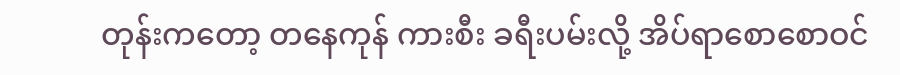တုန်းကတော့ တနေကုန် ကားစီး ခရီးပမ်းလို့ အိပ်ရာစောစောဝင်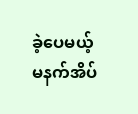ခဲ့ပေမယ့် မနက်အိပ်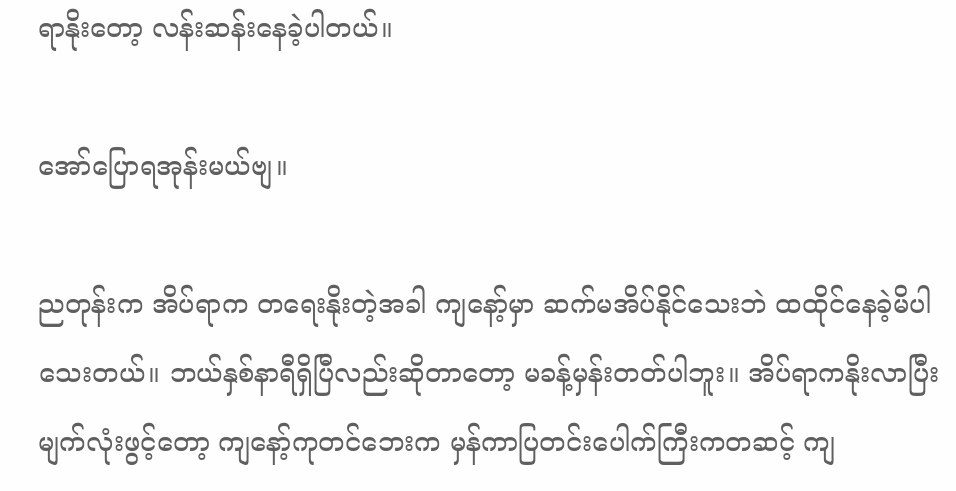ရာနိုးတော့ လန်းဆန်းနေခဲ့ပါတယ်။

အော်ပြောရအုန်းမယ်ဗျ။

ညတုန်းက အိပ်ရာက တရေးနိုးတဲ့အခါ ကျနော့်မှာ ဆက်မအိပ်နိုင်သေးဘဲ ထထိုင်နေခဲ့မိပါသေးတယ်။ ဘယ်နှစ်နာရီရှိပြီလည်းဆိုတာတော့ မခန့်မှန်းတတ်ပါဘူး။ အိပ်ရာကနိုးလာပြီး မျက်လုံးဖွင့်တော့ ကျနော့်ကုတင်ဘေးက မှန်ကာပြတင်းပေါက်ကြီးကတဆင့် ကျ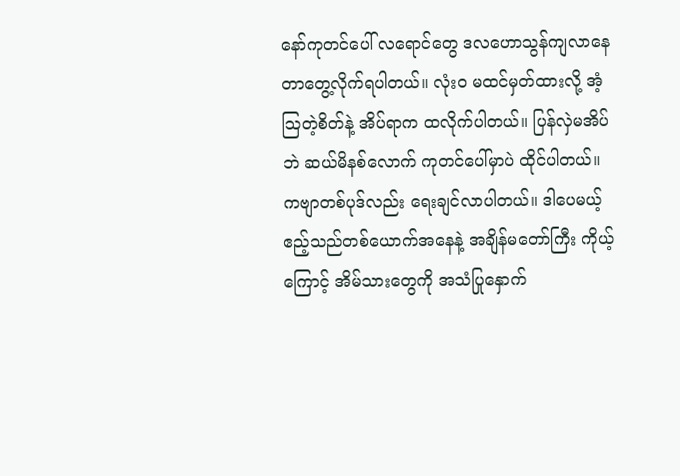နော်ကုတင်ပေါ် လရောင်တွေ ဒလဟောသွန်ကျလာနေတာတွေ့လိုက်ရပါတယ်။ လုံးဝ မထင်မှတ်ထားလို့ အံ့သြတဲ့စိတ်နဲ့ အိပ်ရာက ထလိုက်ပါတယ်။ ပြန်လှဲမအိပ်ဘဲ ဆယ်မိနစ်လောက် ကုတင်ပေါ်မှာပဲ ထိုင်ပါတယ်။ ကဗျာတစ်ပုဒ်လည်း ရေးချင်လာပါတယ်။ ဒါပေမယ့်  ဧည့်သည်တစ်ယောက်အနေနဲ့ အချိန်မတော်ကြီး ကိုယ့်ကြောင့် အိမ်သားတွေကို အသံပြုနှောက်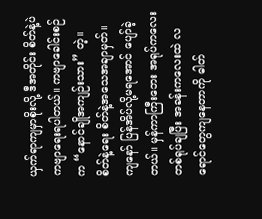ယှက်ရာကျမှာစိုးလို့ ဒီအတိုင်း စိတ်နဲ့ပဲ ကဗျာရေးရပါတယ်။ ကဗျာခေါင်းစဉ်က “နောင်ချိုအကျဉ်းသား” တဲ့။ စိတ်နဲ့ရေး စိတ်နဲ့အသေအချာမှတ်။ ကျနော် ပြန်အိပ်လို့မရအောင် ပျော်ခဲ့တယ်။ မှန်ကာကြီးဘေး အရုပ်ကလေးတစ်ရုပ်ချပြီး အခန်းကလေးထဲ လရောင်တွေကျနေတာကို ဓါတ်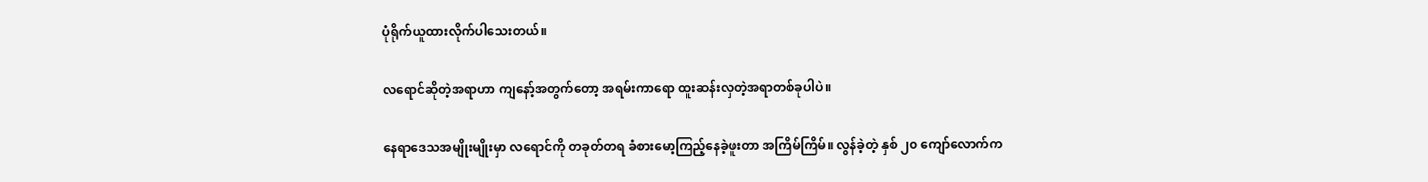ပုံရိုက်ယူထားလိုက်ပါသေးတယ်။

လရောင်ဆိုတဲ့အရာဟာ ကျနော့်အတွက်တော့ အရမ်းကာရော ထူးဆန်းလှတဲ့အရာတစ်ခုပါပဲ။

နေရာဒေသအမျိုးမျိုးမှာ လရောင်ကို တခုတ်တရ ခံစားမော့ကြည့်နေခဲ့ဖူးတာ အကြိမ်ကြိမ်။ လွန်ခဲ့တဲ့ နှစ် ၂၀ ကျော်လောက်က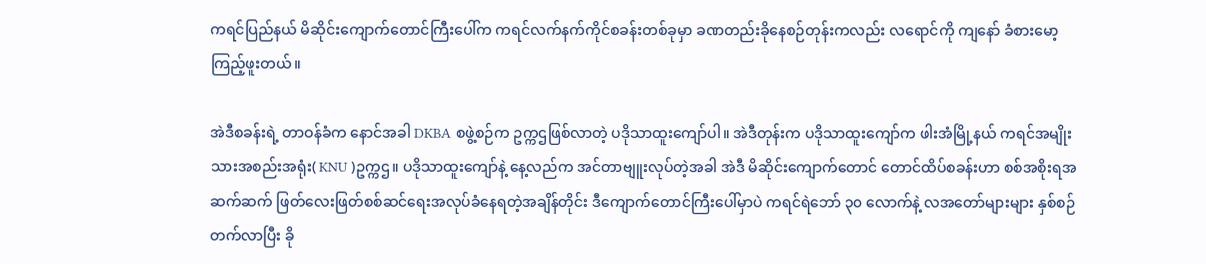ကရင်ပြည်နယ် မိဆိုင်းကျောက်တောင်ကြီးပေါ်က ကရင်လက်နက်ကိုင်စခန်းတစ်ခုမှာ ခဏတည်းခိုနေစဉ်တုန်းကလည်း လရောင်ကို ကျနော် ခံစားမော့ကြည့်ဖူးတယ်။

အဲဒီစခန်းရဲ့ တာဝန်ခံက နောင်အခါ DKBA စဖွဲ့စဉ်က ဥက္ကဌဖြစ်လာတဲ့ ပဒိုသာထူးကျော်ပါ။ အဲဒီတုန်းက ပဒိုသာထူးကျော်က ဖါးအံမြို့နယ် ကရင်အမျိုးသားအစည်းအရုံး( KNU )ဥက္ကဌ။ ပဒိုသာထူးကျော်နဲ့ နေ့လည်က အင်တာဗျူးလုပ်တဲ့အခါ အဲဒီ မိဆိုင်းကျောက်တောင် တောင်ထိပ်စခန်းဟာ စစ်အစိုးရအဆက်ဆက် ဖြတ်လေးဖြတ်စစ်ဆင်ရေးအလုပ်ခံနေရတဲ့အချိန်တိုင်း ဒီကျောက်တောင်ကြီးပေါ်မှာပဲ ကရင်ရဲဘော် ၃၀ လောက်နဲ့ လအတော်များများ နှစ်စဉ်တက်လာပြီး ခို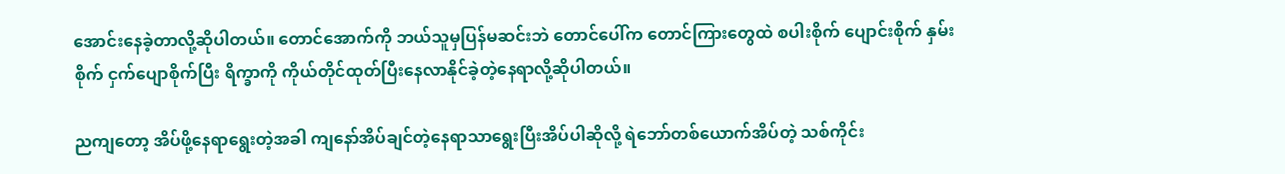အောင်းနေခဲ့တာလို့ဆိုပါတယ်။ တောင်အောက်ကို ဘယ်သူမှပြန်မဆင်းဘဲ တောင်ပေါ်က တောင်ကြားတွေထဲ စပါးစိုက် ပျောင်းစိုက် နှမ်းစိုက် ငှက်ပျောစိုက်ပြီး ရိက္ခာကို ကိုယ်တိုင်ထုတ်ပြီးနေလာနိုင်ခဲ့တဲ့နေရာလို့ဆိုပါတယ်။

ညကျတော့ အိပ်ဖို့နေရာရွေးတဲ့အခါ ကျနော်အိပ်ချင်တဲ့နေရာသာရွေးပြီးအိပ်ပါဆိုလို့ ရဲဘော်တစ်ယောက်အိပ်တဲ့ သစ်ကိုင်း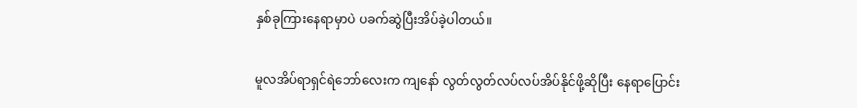နှစ်ခုကြားနေရာမှာပဲ ပခက်ဆွဲပြီးအိပ်ခဲ့ပါတယ်။

မူလအိပ်ရာရှင်ရဲဘော်လေးက ကျနော် လွတ်လွတ်လပ်လပ်အိပ်နိုင်ဖို့ဆိုပြီး နေရာပြောင်း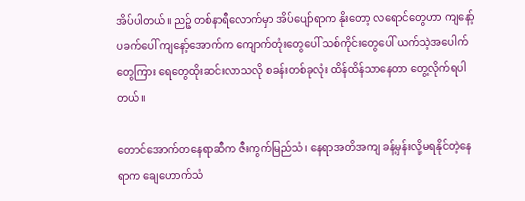အိပ်ပါတယ်။ ညဉ့် တစ်နာရီလောက်မှာ အိပ်ပျော်ရာက နိုးတော့ လရောင်တွေဟာ ကျနော့်ပခက်ပေါ် ကျနော့်အောက်က ကျောက်တုံးတွေပေါ် သစ်ကိုင်းတွေပေါ် ယက်သဲ့အပေါက်တွေကြား ရေတွေထိုးဆင်းလာသလို စခန်းတစ်ခုလုံး ထိန်ထိန်သာနေတာ တွေ့လိုက်ရပါတယ်။

တောင်အောက်တနေရာဆီက ဇီးကွက်မြည်သံ၊ နေရာအတိအကျ ခန့်မှန်းလို့မရနိုင်တဲ့နေရာက ချေဟောက်သံ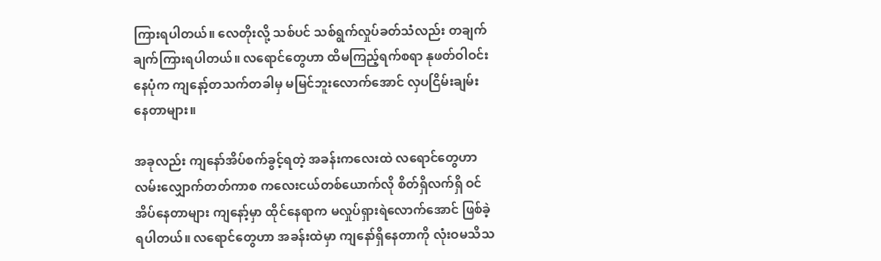ကြားရပါတယ်။ လေတိုးလို့ သစ်ပင် သစ်ရွက်လှုပ်ခတ်သံလည်း တချက်ချက်ကြားရပါတယ်။ လရောင်တွေဟာ ထိမကြည့်ရက်စရာ နုဖတ်ဝါဝင်းနေပုံက ကျနော့်တသက်တခါမှ မမြင်ဘူးလောက်အောင် လှပငြိမ်းချမ်းနေတာများ။

အခုလည်း ကျနော်အိပ်စက်ခွင့်ရတဲ့ အခန်းကလေးထဲ လရောင်တွေဟာ လမ်းလျှောက်တတ်ကာစ ကလေးငယ်တစ်ယောက်လို စိတ်ရှိလက်ရှိ ဝင်အိပ်နေတာများ ကျနော့်မှာ ထိုင်နေရာက မလှုပ်ရှားရဲလောက်အောင် ဖြစ်ခဲ့ရပါတယ်။ လရောင်တွေဟာ အခန်းထဲမှာ ကျနော်ရှိနေတာကို လုံးဝမသိသ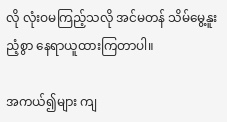လို လုံးဝမကြည့်သလို အင်မတန် သိမ်မွေ့နူးညံ့စွာ နေရာယူထားကြတာပါ။

အကယ်၍များ ကျ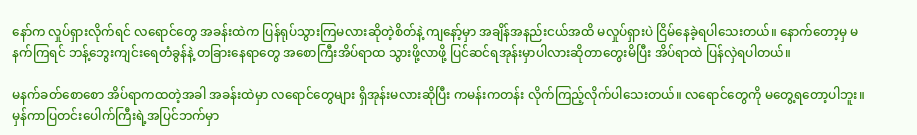နော်က လှုပ်ရှားလိုက်ရင် လရောင်တွေ အခန်းထဲက ပြန်ရုပ်သွားကြမလားဆိုတဲ့စိတ်နဲ့ ကျနော့်မှာ အချိန်အနည်းငယ်အထိ မလှုပ်ရှားပဲ ငြိမ်နေခဲ့ရပါသေးတယ်။ နောက်တော့မှ မနက်ကြရင် ဘန့်ဘွေးကျင်းရေတံခွန်နဲ့ တခြားနေရာတွေ အစောကြီးအိပ်ရာထ သွားဖို့လာဖို့ ပြင်ဆင်ရအုန်းမှာပါလားဆိုတာတွေးမိပြီး အိပ်ရာထဲ ပြန်လှဲရပါတယ်။

မနက်ခတ်စောစော အိပ်ရာကထတဲ့အခါ အခန်းထဲမှာ လရောင်တွေများ ရှိအုန်းမလားဆိုပြီး ကမန်းကတန်း လိုက်ကြည့်လိုက်ပါသေးတယ်။ လရောင်တွေကို မတွေ့ရတော့ပါဘူး။ မှန်ကာပြတင်းပေါက်ကြီးရဲ့အပြင်ဘက်မှာ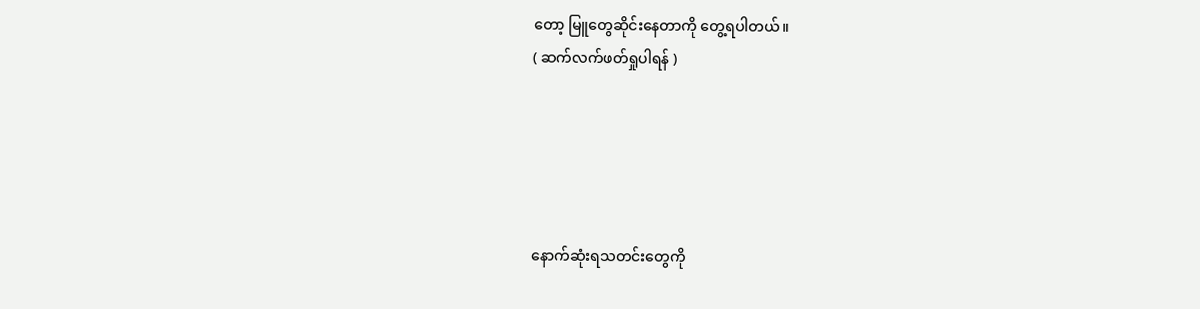တော့ မြူတွေဆိုင်းနေတာကို တွေ့ရပါတယ်။
( ဆက်လက်ဖတ်ရှုပါရန် )





နောက်ဆုံးရသတင်းတွေကို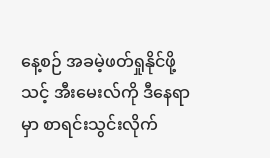နေ့စဉ် အခမဲ့ဖတ်ရှုနိုင်ဖို့ သင့် အီးမေးလ်ကို ဒီနေရာမှာ စာရင်းသွင်းလိုက်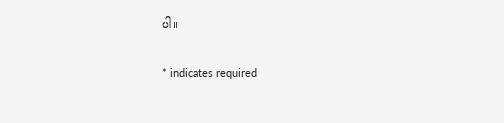ပါ။

* indicates required